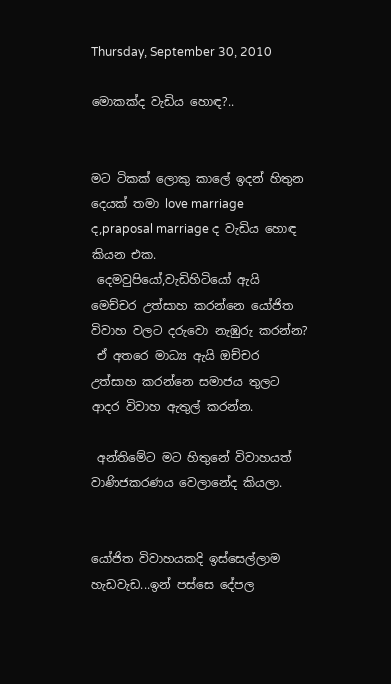Thursday, September 30, 2010

මොකක්ද වැඩිය හොඳ?..


මට ටිකක් ලොකු කාලේ ඉදන් හිතුන දෙයක් තමා love marriage ද,praposal marriage ද වැඩිය හොඳ කියන එක.
 දෙමවුපියෝ,වැඩිහිටියෝ ඇයි මෙච්චර උත්සාහ කරන්නෙ ‍යෝජිත විවාහ වලට දරුවො නැඹුරු කරන්න?
 ඒ අතරෙ මාධ්‍ය ඇයි ඔච්චර උත්සාහ කරන්නෙ සමාජය තුලට ආදර විවාහ ඇතුල් කරන්න.

 අන්තිමේට මට හිතුනේ විවාහයත් වාණිජකරණය වෙලානේද කියලා.


යෝජිත විවාහයකදි ඉස්සෙල්ලාම හැඩවැඩ...ඉන් පස්සෙ දේපල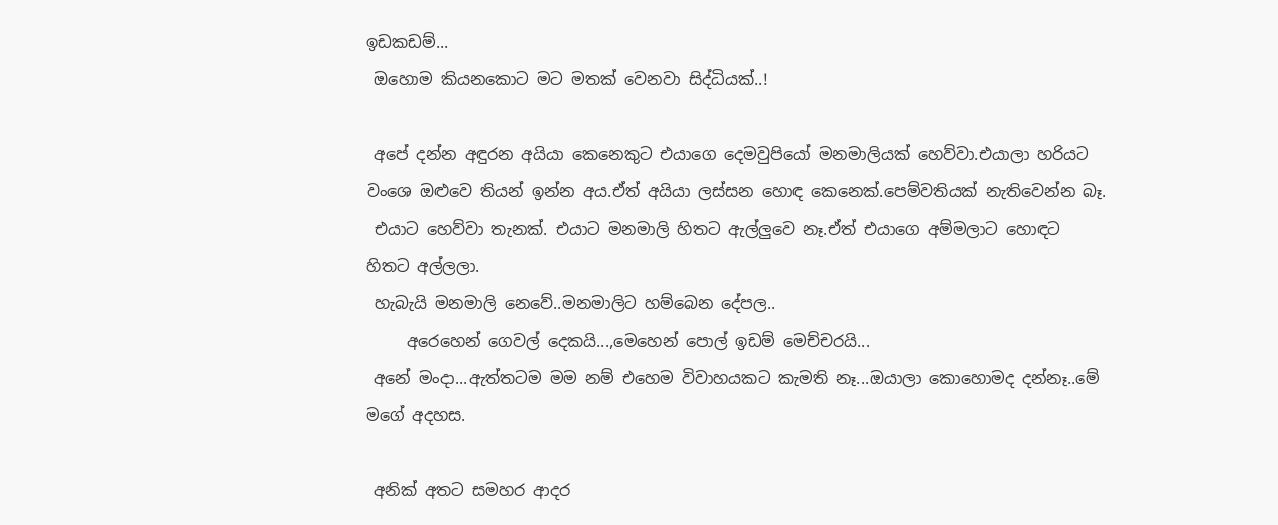ඉඩකඩම්...
 ඔහොම කියනකොට මට මතක් වෙනවා සිද්ධියක්..!

 අපේ දන්න අඳුරන අයියා කෙනෙකුට එයාගෙ දෙමවුපියෝ මනමාලියක් හෙව්වා.එයාලා හරියට වංශෙ ඔළුවෙ තියන් ඉන්න අය.ඒත් අයියා ලස්සන හොඳ කෙනෙක්.පෙම්වතියක් නැතිවෙන්න බෑ.
 එයාට හෙව්වා තැනක්. එයාට මනමාලි හිතට ඇල්ලුවෙ නෑ.ඒත් එයාගෙ අම්මලාට හොඳට හිතට අල්ලලා.
 හැබැයි මනමාලි නෙවේ..මනමාලිට හම්බෙන දේපල..
     අරෙහෙන් ගෙවල් දෙකයි...,මෙහෙන් පොල් ඉඩම් මෙච්චරයි...
 අනේ මංදා...ඇත්තටම මම නම් එහෙම විවාහයකට කැමති නෑ...ඔයාලා කොහොමද දන්නෑ..මේ මගේ අදහස.

 අනික් අතට සමහර ආදර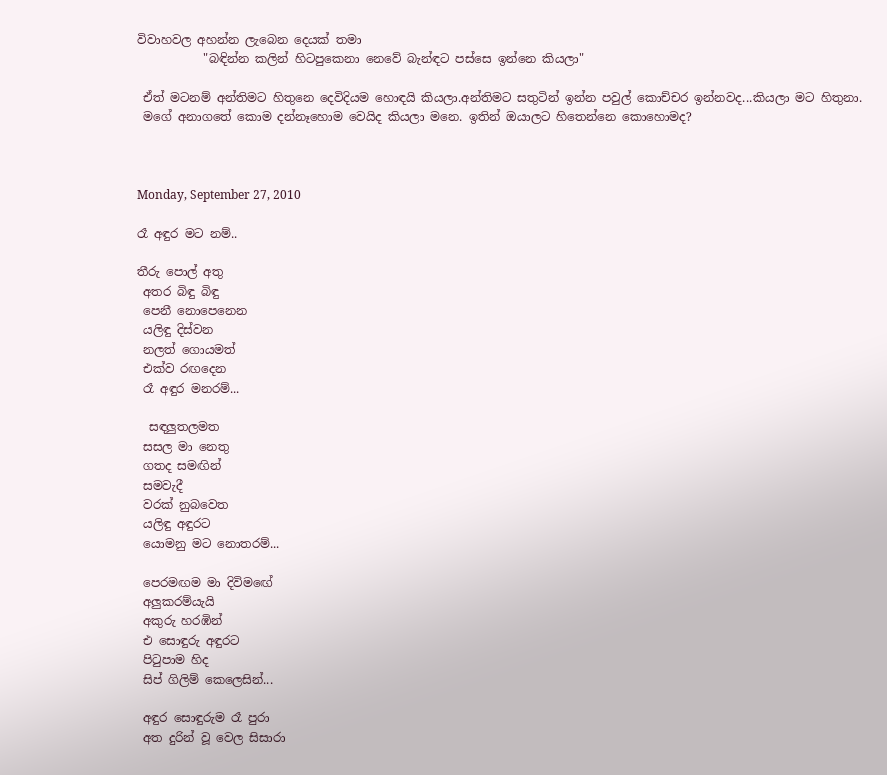විවාහවල අහන්න ලැබෙන දෙයක් තමා
           "බඳින්න කලින් හිටපුකෙනා නෙවේ බැන්ඳට පස්සෙ ඉන්නෙ කියලා"

 ඒත් මටනම් අන්තිමට හිතුනෙ දෙවිදියම හොඳයි කියලා.අන්තිමට සතුටින් ඉන්න පවුල් කොච්චර ඉන්නවද...කියලා මට හිතුනා.
 මගේ අනාගතේ කොම දන්නෑහොම වෙයිද කියලා මනෙ. ඉතින් ඔයාලට හිතෙන්නෙ කොහොමද?



Monday, September 27, 2010

රෑ අඳුර මට නම්..

තීරු පොල් අතු
 අතර බිඳු බිඳු
 පෙනී නොපෙනෙන
 යලිඳු දිස්වන
 නලත් ගොයමත්
 එක්ව රඟදෙන
 රෑ අඳුර මනරම්...

  සඳලුතලමත
 සසල මා නෙතු
 ගතද සමඟින්
 සමවැදී
 වරක් නුබවෙත
 යලිඳු අඳුරට
 යොමනු මට නොතරම්...

 පෙරමඟම මා දිවිමඟේ
 අලුකරම්යැයි
 අකුරු හරඹින්
 එ සොඳුරු අඳුරට
 පිටුපාම හිද
 සිප් ගිලිම් කෙලෙසින්...

 අඳුර සොඳුරුම රෑ පුරා
 අත දුරින් වූ වෙල සිසාරා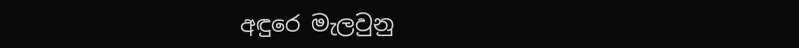අඳුරෙ මැලවුනු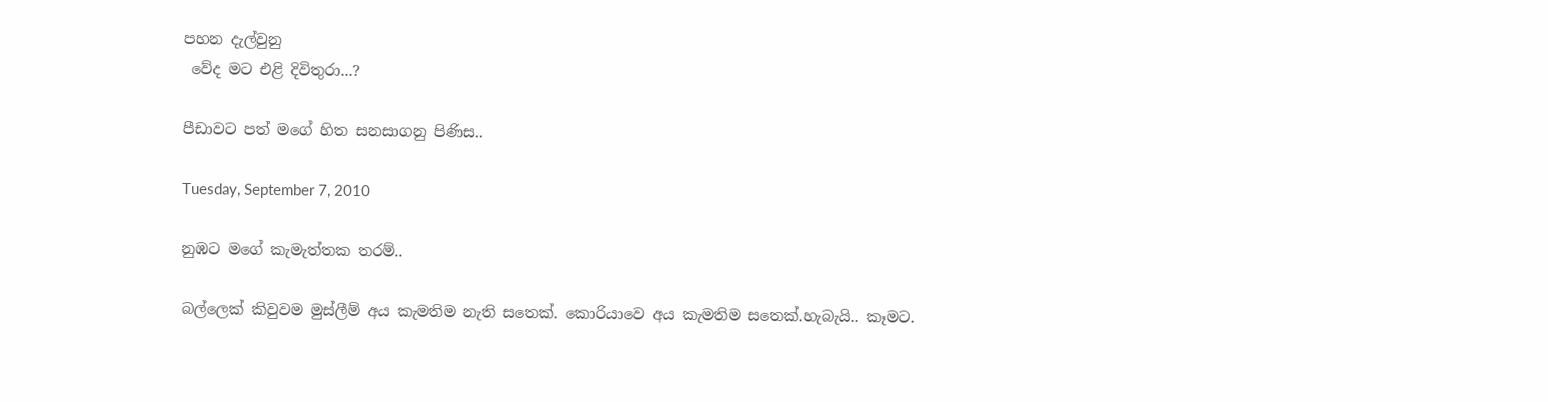පහන දැල්වුනු
 වේද මට එළි දිවිතුරා...?

පීඩාවට පත් මගේ හිත සනසාගනු පිණිස..

Tuesday, September 7, 2010

නුඹට මගේ කැමැත්තක තරම්..

බල්ලෙක් කිවුවම මුස්ලීම් අය කැමතිම නැති සතෙක්. කොරියාවෙ අය කැමතිම සතෙක්.හැබැයි.. කෑමට.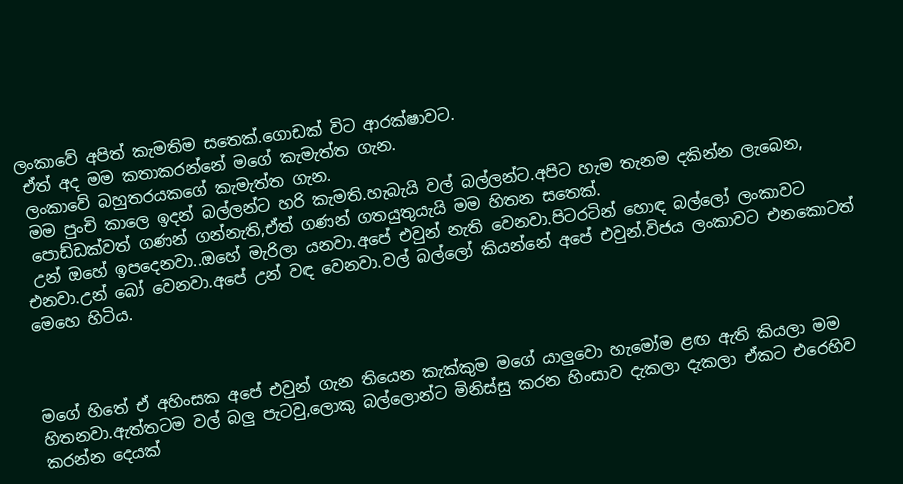ලංකාවේ අපිත් කැමතිම සතෙක්.ගොඩක් විට ආරක්ෂාවට.
 ඒත් අද මම කතාකරන්නේ මගේ කැමැත්ත ගැන.
 ලංකාවේ බහුතරයකගේ කැමැත්ත ගැන.
 මම පුංචි කාලෙ ඉදන් බල්ලන්ට හරි කැමති.හැබැයි වල් බල්ලන්ට.අපිට හැම තැනම දකින්න ලැබෙන,
 පොඩ්ඩක්වත් ගණන් ගන්නැති,ඒත් ගණන් ගතයුතුයැයි මම හිතන සතෙක්.
 උන් ඔහේ ඉපදෙනවා..ඔහේ මැරිලා යනවා.අපේ එවුන් නැති වෙනවා.පිටරටින් හොඳ බල්ලෝ ලංකාවට එනවා.උන් බෝ වෙනවා.අපේ උන් වඳ වෙනවා.වල් බල්ලෝ කියන්නේ අපේ එවුන්.විජය ලංකාවට එනකොටත් මෙහෙ හිටිය.



මගේ හිතේ ඒ අහිංසක අපේ එවුන් ගැන තියෙන කැක්කුම මගේ යාලුවො හැමෝම ළඟ ඇති කියලා මම හිතනවා.ඇත්තටම වල් බලු පැටවු,ලොකු බල්ලොන්ට මිනිස්සු කරන හිංසාව දැකලා දැකලා ඒකට එරෙහිව කරන්න දෙයක්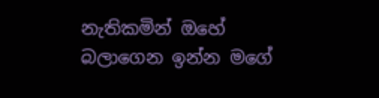නැතිකමින් ඔහේ බලාගෙන ඉන්න මගේ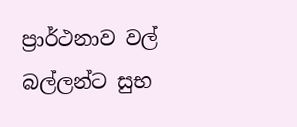ප්‍රාර්ථනාව වල් බල්ලන්ට සුභ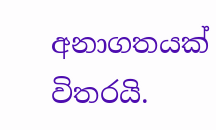අනාගතයක් විතරයි.